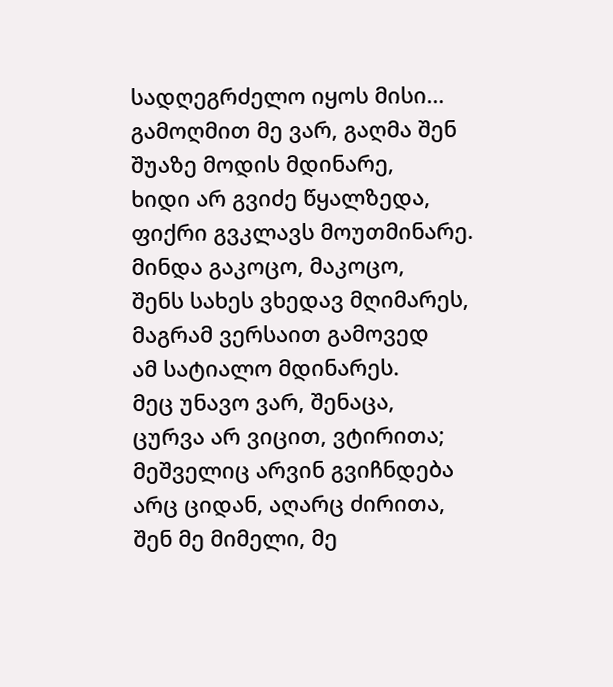სადღეგრძელო იყოს მისი…
გამოღმით მე ვარ, გაღმა შენ
შუაზე მოდის მდინარე,
ხიდი არ გვიძე წყალზედა,
ფიქრი გვკლავს მოუთმინარე.
მინდა გაკოცო, მაკოცო,
შენს სახეს ვხედავ მღიმარეს,
მაგრამ ვერსაით გამოვედ
ამ სატიალო მდინარეს.
მეც უნავო ვარ, შენაცა,
ცურვა არ ვიცით, ვტირითა;
მეშველიც არვინ გვიჩნდება
არც ციდან, აღარც ძირითა,
შენ მე მიმელი, მე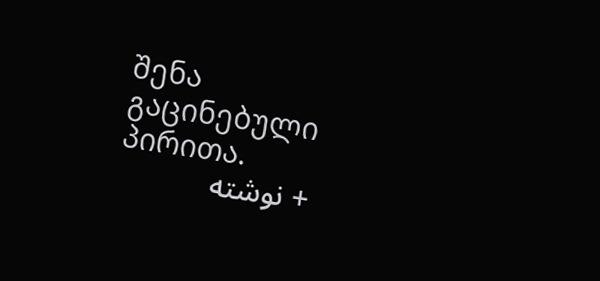შენა
გაცინებული პირითა.
+ نوشته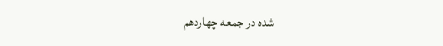شده در جمعه چهاردهم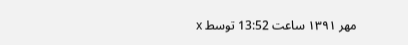مهر ۱۳۹۱ ساعت 13:52 توسط x